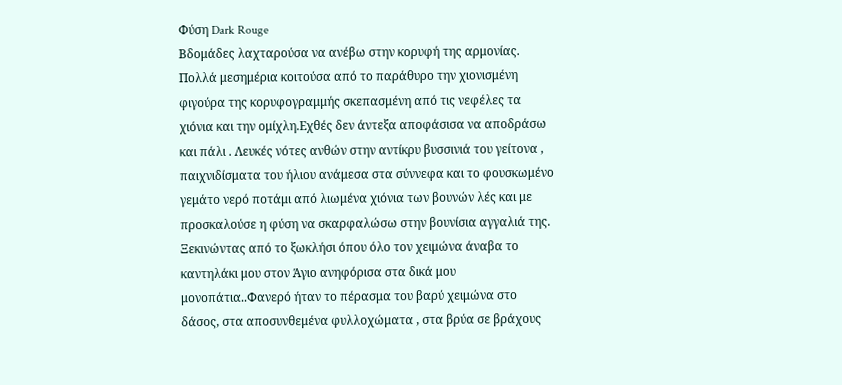Φύση Dark Rouge
Βδομάδες λαχταρούσα να ανέβω στην κορυφή της αρμονίας. Πολλά μεσημέρια κοιτούσα από το παράθυρο την χιονισμένη φιγούρα της κορυφογραμμής σκεπασμένη από τις νεφέλες τα χιόνια και την ομίχλη.Εχθές δεν άντεξα αποφάσισα να αποδράσω και πάλι . Λευκές νότες ανθών στην αντίκρυ βυσσινιά του γείτονα , παιχνιδίσματα του ήλιου ανάμεσα στα σύννεφα και το φουσκωμένο γεμάτο νερό ποτάμι από λιωμένα χιόνια των βουνών λές και με προσκαλούσε η φύση να σκαρφαλώσω στην βουνίσια αγγαλιά της.
Ξεκινώντας από το ξωκλήσι όπου όλο τον χειμώνα άναβα το καντηλάκι μου στον Άγιο ανηφόρισα στα δικά μου μονοπάτια..Φανερό ήταν το πέρασμα του βαρύ χειμώνα στο δάσος, στα αποσυνθεμένα φυλλοχώματα , στα βρύα σε βράχους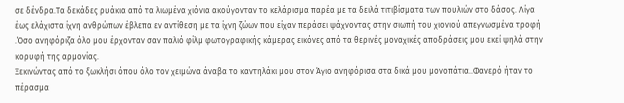σε δένδρα.Τα δεκάδες ρυάκια από τα λιωμένα χιόνια ακούγονταν το κελάρισμα παρέα με τα δειλά τιτιβίσματα των πουλιών στο δάσος. Λίγα έως ελάχιστα ίχνη ανθρώπων έβλεπα εν αντίθεση με τα ίχνη ζώων που είχαν περάσει ψάχνοντας στην σιωπή του χιονιού απεγνωσμένα τροφή .Όσο ανηφόριζα όλο μου έρχονταν σαν παλιό φίλμ φωτογραφικής κάμερας εικόνες από τα θερινές μοναχικές αποδράσεις μου εκεί ψηλά στην κορυφή της αρμονίας.
Ξεκινώντας από το ξωκλήσι όπου όλο τον χειμώνα άναβα το καντηλάκι μου στον Άγιο ανηφόρισα στα δικά μου μονοπάτια..Φανερό ήταν το πέρασμα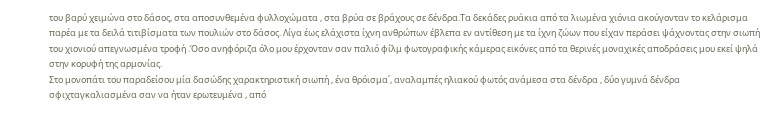του βαρύ χειμώνα στο δάσος, στα αποσυνθεμένα φυλλοχώματα , στα βρύα σε βράχους σε δένδρα.Τα δεκάδες ρυάκια από τα λιωμένα χιόνια ακούγονταν το κελάρισμα παρέα με τα δειλά τιτιβίσματα των πουλιών στο δάσος. Λίγα έως ελάχιστα ίχνη ανθρώπων έβλεπα εν αντίθεση με τα ίχνη ζώων που είχαν περάσει ψάχνοντας στην σιωπή του χιονιού απεγνωσμένα τροφή .Όσο ανηφόριζα όλο μου έρχονταν σαν παλιό φίλμ φωτογραφικής κάμερας εικόνες από τα θερινές μοναχικές αποδράσεις μου εκεί ψηλά στην κορυφή της αρμονίας.
Στο μονοπάτι του παραδείσου μία δασώδης χαρακτηριστική σιωπή , ένα θρόισμα΄, αναλαμπές ηλιακού φωτός ανάμεσα στα δένδρα , δύο γυμνά δένδρα σφιχταγκαλιασμένα σαν να ήταν ερωτευμένα , από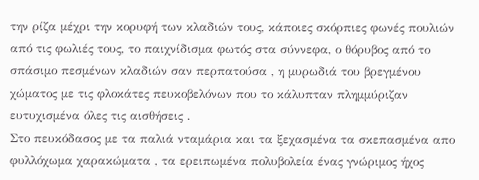την ρίζα μέχρι την κορυφή των κλαδιών τους, κάποιες σκόρπιες φωνές πουλιών από τις φωλιές τους, το παιχνίδισμα φωτός στα σύννεφα, ο θόρυβος από το σπάσιμο πεσμένων κλαδιών σαν περπατούσα , η μυρωδιά του βρεγμένου χώματος με τις φλοκάτες πευκοβελόνων που το κάλυπταν πλημμύριζαν ευτυχισμένα όλες τις αισθήσεις .
Στο πευκόδασος με τα παλιά νταμάρια και τα ξεχασμένα τα σκεπασμένα απο φυλλόχωμα χαρακώματα , τα ερειπωμένα πολυβολεία ένας γνώριμος ήχος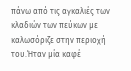πάνω από τις αγκαλιές των κλαδιών των πεύκων με καλωσόριζε στην περιοχή του.Ήταν μία καφέ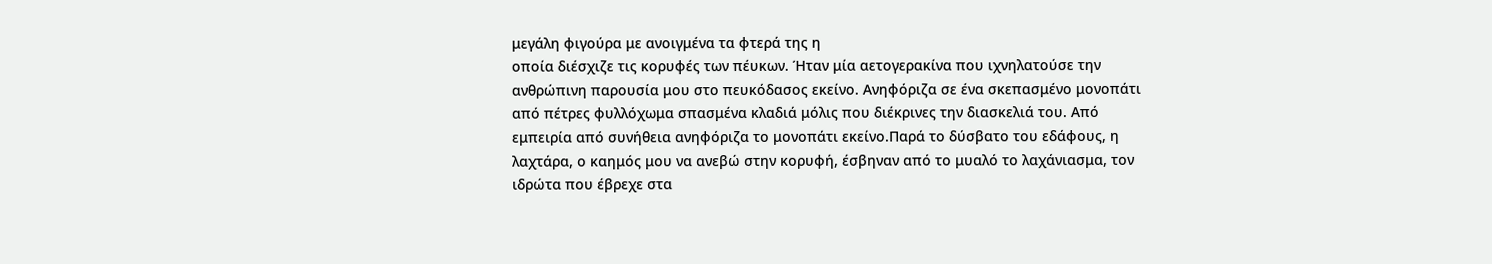μεγάλη φιγούρα με ανοιγμένα τα φτερά της η
οποία διέσχιζε τις κορυφές των πέυκων. Ήταν μία αετογερακίνα που ιχνηλατούσε την ανθρώπινη παρουσία μου στο πευκόδασος εκείνο. Ανηφόριζα σε ένα σκεπασμένο μονοπάτι από πέτρες φυλλόχωμα σπασμένα κλαδιά μόλις που διέκρινες την διασκελιά του. Από εμπειρία από συνήθεια ανηφόριζα το μονοπάτι εκείνο.Παρά το δύσβατο του εδάφους, η λαχτάρα, ο καημός μου να ανεβώ στην κορυφή, έσβηναν από το μυαλό το λαχάνιασμα, τον ιδρώτα που έβρεχε στα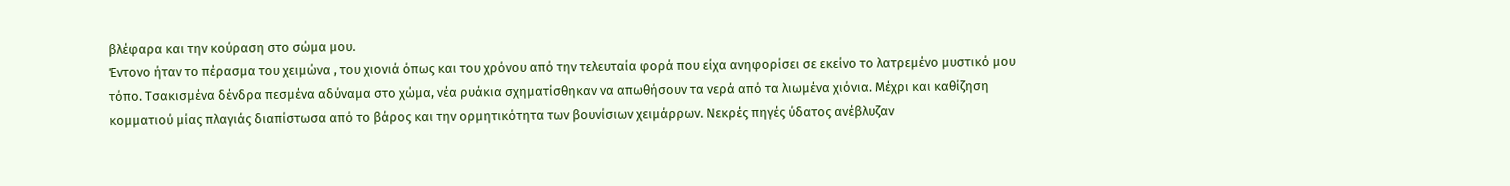βλέφαρα και την κούραση στο σώμα μου.
Έντονο ήταν το πέρασμα του χειμώνα , του χιονιά όπως και του χρόνου από την τελευταία φορά που είχα ανηφορίσει σε εκείνο το λατρεμένο μυστικό μου τόπο. Τσακισμένα δένδρα πεσμένα αδύναμα στο χώμα, νέα ρυάκια σχηματίσθηκαν να απωθήσουν τα νερά από τα λιωμένα χιόνια. Μέχρι και καθίζηση κομματιού μίας πλαγιάς διαπίστωσα από το βάρος και την ορμητικότητα των βουνίσιων χειμάρρων. Νεκρές πηγές ύδατος ανέβλυζαν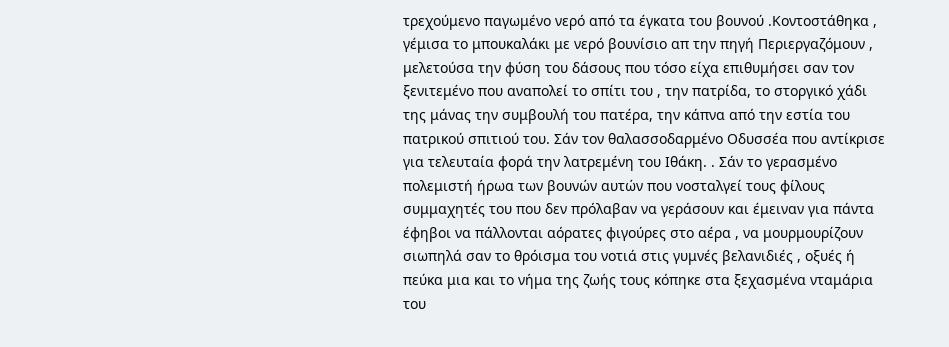τρεχούμενο παγωμένο νερό από τα έγκατα του βουνού .Κοντοστάθηκα , γέμισα το μπουκαλάκι με νερό βουνίσιο απ την πηγή Περιεργαζόμουν , μελετούσα την φύση του δάσους που τόσο είχα επιθυμήσει σαν τον ξενιτεμένο που αναπολεί το σπίτι του , την πατρίδα, το στοργικό χάδι της μάνας την συμβουλή του πατέρα, την κάπνα από την εστία του πατρικού σπιτιού του. Σάν τον θαλασσοδαρμένο Οδυσσέα που αντίκρισε για τελευταία φορά την λατρεμένη του Ιθάκη. . Σάν το γερασμένο πολεμιστή ήρωα των βουνών αυτών που νοσταλγεί τους φίλους συμμαχητές του που δεν πρόλαβαν να γεράσουν και έμειναν για πάντα έφηβοι να πάλλονται αόρατες φιγούρες στο αέρα , να μουρμουρίζουν σιωπηλά σαν το θρόισμα του νοτιά στις γυμνές βελανιδιές , οξυές ή πεύκα μια και το νήμα της ζωής τους κόπηκε στα ξεχασμένα νταμάρια του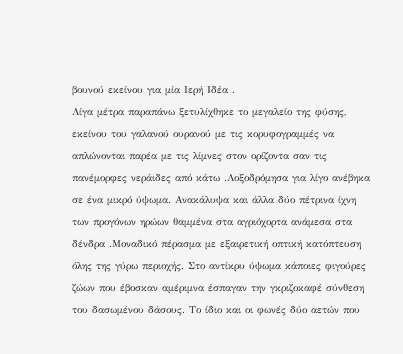βουνού εκείνου για μία Ιερή Ιδέα .
Λίγα μέτρα παραπάνω ξετυλίχθηκε το μεγαλείο της φύσης, εκείνου του γαλανού ουρανού με τις κορυφογραμμές να απλώνονται παρέα με τις λίμνες στον ορίζοντα σαν τις πανέμορφες νεράιδες από κάτω .Λοξοδρόμησα για λίγο ανέβηκα σε ένα μικρό ύψωμα. Ανακάλυψα και άλλα δύο πέτρινα ίχνη των προγόνων ηρώων θαμμένα στα αγριόχορτα ανάμεσα στα δένδρα .Μοναδικό πέρασμα με εξαιρετική οπτική κατόπτευση όλης της γύρω περιοχής. Στο αντίκρυ ύψωμα κάποιες φιγούρες ζώων που έβοσκαν αμέριμνα έσπαγαν την γκριζοκαφέ σύνθεση του δασωμένου δάσους. Το ίδιο και οι φωνές δύο αετών που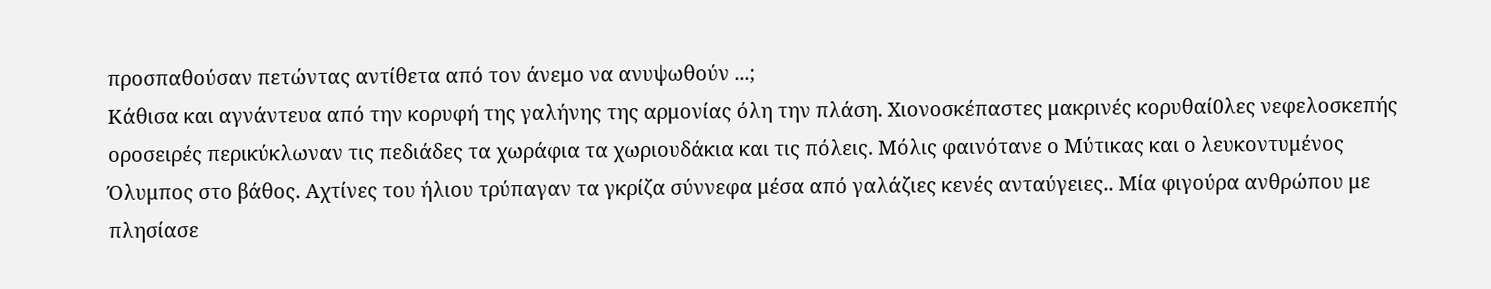προσπαθούσαν πετώντας αντίθετα από τον άνεμο να ανυψωθούν ...;
Κάθισα και αγνάντευα από την κορυφή της γαλήνης της αρμονίας όλη την πλάση. Χιονοσκέπαστες μακρινές κορυθαί0λες νεφελοσκεπής οροσειρές περικύκλωναν τις πεδιάδες τα χωράφια τα χωριουδάκια και τις πόλεις. Μόλις φαινότανε ο Μύτικας και ο λευκοντυμένος Όλυμπος στο βάθος. Αχτίνες του ήλιου τρύπαγαν τα γκρίζα σύννεφα μέσα από γαλάζιες κενές ανταύγειες.. Μία φιγούρα ανθρώπου με πλησίασε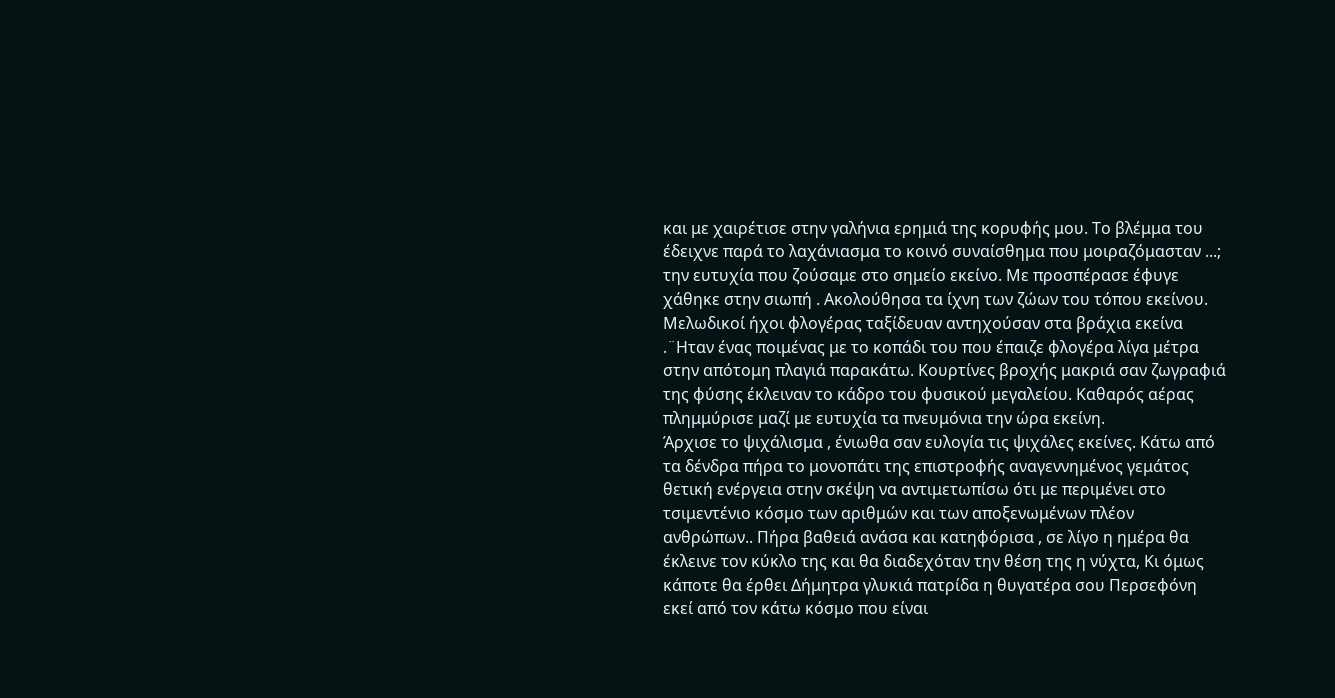και με χαιρέτισε στην γαλήνια ερημιά της κορυφής μου. Το βλέμμα του έδειχνε παρά το λαχάνιασμα το κοινό συναίσθημα που μοιραζόμασταν ...; την ευτυχία που ζούσαμε στο σημείο εκείνο. Με προσπέρασε έφυγε χάθηκε στην σιωπή . Ακολούθησα τα ίχνη των ζώων του τόπου εκείνου.
Μελωδικοί ήχοι φλογέρας ταξίδευαν αντηχούσαν στα βράχια εκείνα .¨Ηταν ένας ποιμένας με το κοπάδι του που έπαιζε φλογέρα λίγα μέτρα στην απότομη πλαγιά παρακάτω. Κουρτίνες βροχής μακριά σαν ζωγραφιά της φύσης έκλειναν το κάδρο του φυσικού μεγαλείου. Καθαρός αέρας πλημμύρισε μαζί με ευτυχία τα πνευμόνια την ώρα εκείνη.
Άρχισε το ψιχάλισμα , ένιωθα σαν ευλογία τις ψιχάλες εκείνες. Κάτω από τα δένδρα πήρα το μονοπάτι της επιστροφής αναγεννημένος γεμάτος θετική ενέργεια στην σκέψη να αντιμετωπίσω ότι με περιμένει στο τσιμεντένιο κόσμο των αριθμών και των αποξενωμένων πλέον ανθρώπων.. Πήρα βαθειά ανάσα και κατηφόρισα , σε λίγο η ημέρα θα έκλεινε τον κύκλο της και θα διαδεχόταν την θέση της η νύχτα, Κι όμως κάποτε θα έρθει Δήμητρα γλυκιά πατρίδα η θυγατέρα σου Περσεφόνη εκεί από τον κάτω κόσμο που είναι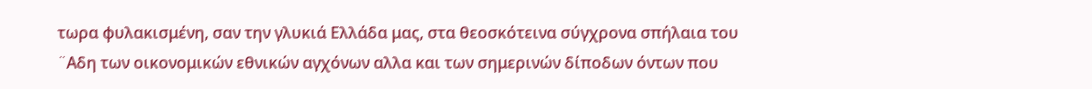τωρα φυλακισμένη, σαν την γλυκιά Ελλάδα μας, στα θεοσκότεινα σύγχρονα σπήλαια του ¨Αδη των οικονομικών εθνικών αγχόνων αλλα και των σημερινών δίποδων όντων που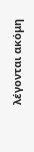λέγονται ακόμη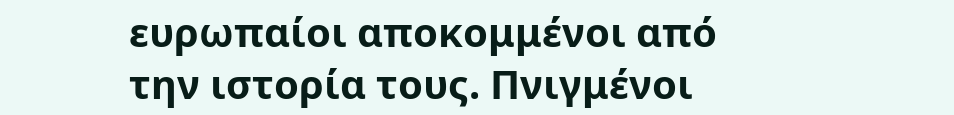ευρωπαίοι αποκομμένοι από την ιστορία τους. Πνιγμένοι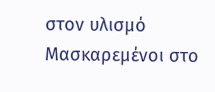στον υλισμό Μασκαρεμένοι στο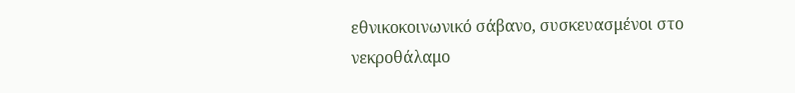εθνικοκοινωνικό σάβανο, συσκευασμένοι στο νεκροθάλαμο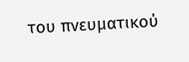του πνευματικού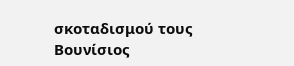σκοταδισμού τους
Βουνίσιος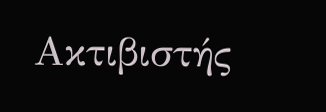Ακτιβιστής